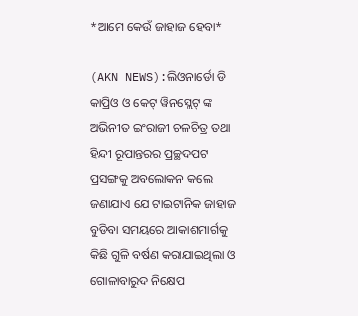*ଆମେ କେଉଁ ଜାହାଜ ହେବା*

(AKN NEWS):ଲିଓନାର୍ଡୋ ଡି କାପ୍ରିଓ ଓ କେଟ୍ ୱିନସ୍ଲେଟ୍ ଙ୍କ ଅଭିନୀତ ଇଂରାଜୀ ଚଳଚିତ୍ର ତଥା ହିନ୍ଦୀ ରୂପାନ୍ତରର ପ୍ରଚ୍ଛଦପଟ ପ୍ରସଙ୍ଗକୁ ଅବଲୋକନ କଲେ ଜଣାଯାଏ ଯେ ଟାଇଟାନିକ ଜାହାଜ ବୁଡିବା ସମୟରେ ଆକାଶମାର୍ଗକୁ କିଛି ଗୁଳି ବର୍ଷଣ କରାଯାଇଥିଲା ଓ ଗୋଳାବାରୁଦ ନିକ୍ଷେପ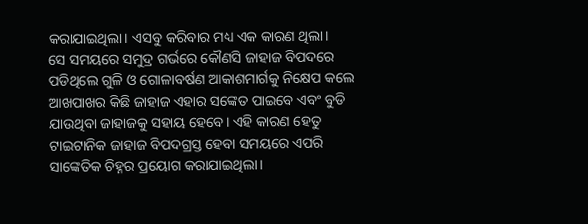କରାଯାଇଥିଲା। ଏସବୁ କରିବାର ମଧ୍ୟ ଏକ କାରଣ ଥିଲା।
ସେ ସମୟରେ ସମୁଦ୍ର ଗର୍ଭରେ କୌଣସି ଜାହାଜ ବିପଦରେ ପଡିଥିଲେ ଗୁଳି ଓ ଗୋଳାବର୍ଷଣ ଆକାଶମାର୍ଗକୁ ନିକ୍ଷେପ କଲେ ଆଖପାଖର କିଛି ଜାହାଜ ଏହାର ସଙ୍କେତ ପାଇବେ ଏବଂ ବୁଡି ଯାଉଥିବା ଜାହାଜକୁ ସହାୟ ହେବେ। ଏହି କାରଣ ହେତୁ ଟାଇଟାନିକ ଜାହାଜ ବିପଦଗ୍ରସ୍ତ ହେବା ସମୟରେ ଏପରି ସାଙ୍କେତିକ ଚିହ୍ନର ପ୍ରୟୋଗ କରାଯାଇଥିଲା।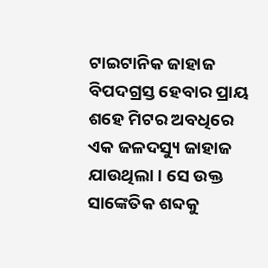ଟାଇଟାନିକ ଜାହାଜ ବିପଦଗ୍ରସ୍ତ ହେବାର ପ୍ରାୟ ଶହେ ମିଟର ଅବଧିରେ ଏକ ଜଳଦସ୍ୟୁ ଜାହାଜ ଯାଉଥିଲା। ସେ ଉକ୍ତ ସାଙ୍କେତିକ ଶବ୍ଦକୁ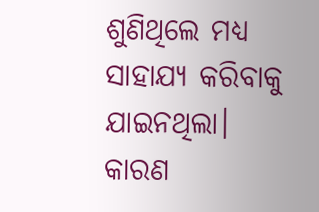ଶୁଣିଥିଲେ ମଧ୍ୟ ସାହାଯ୍ୟ କରିବାକୁ ଯାଇନଥିଲା। କାରଣ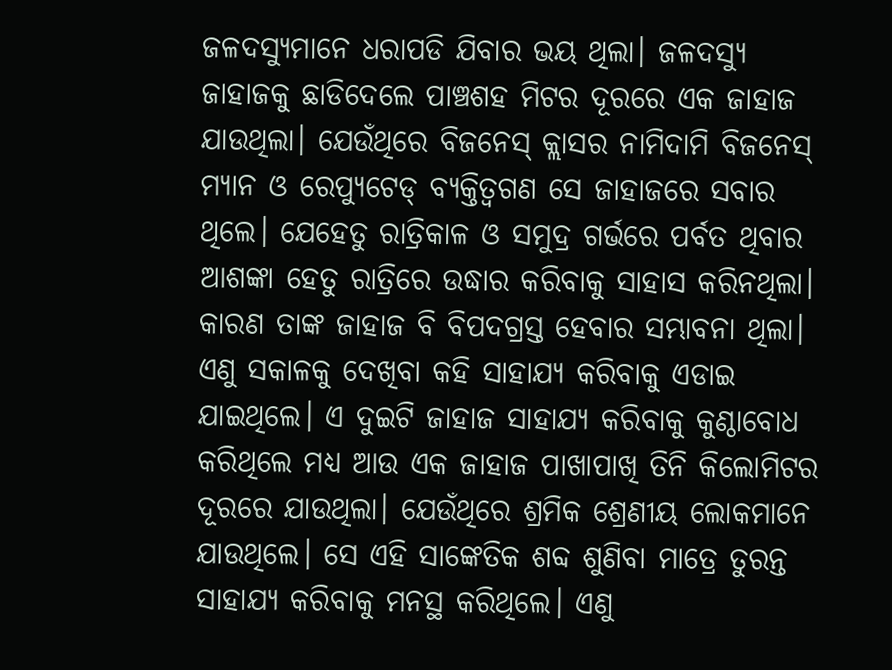ଜଳଦସ୍ୟୁମାନେ ଧରାପଡି ଯିବାର ଭୟ ଥିଲା। ଜଳଦସ୍ୟୁ ଜାହାଜକୁ ଛାଡିଦେଲେ ପାଞ୍ଚଶହ ମିଟର ଦୂରରେ ଏକ ଜାହାଜ ଯାଉଥିଲା। ଯେଉଁଥିରେ ବିଜନେସ୍ କ୍ଲାସର ନାମିଦାମି ବିଜନେସ୍ ମ୍ୟାନ ଓ ରେପ୍ୟୁଟେଡ୍ ବ୍ୟକ୍ତିତ୍ବଗଣ ସେ ଜାହାଜରେ ସବାର ଥିଲେ। ଯେହେତୁ ରାତ୍ରିକାଳ ଓ ସମୁଦ୍ର ଗର୍ଭରେ ପର୍ବତ ଥିବାର ଆଶଙ୍କା ହେତୁ ରାତ୍ରିରେ ଉଦ୍ଧାର କରିବାକୁ ସାହାସ କରିନଥିଲା। କାରଣ ତାଙ୍କ ଜାହାଜ ବି ବିପଦଗ୍ରସ୍ତ ହେବାର ସମ୍ଭାବନା ଥିଲା। ଏଣୁ ସକାଳକୁ ଦେଖିବା କହି ସାହାଯ୍ୟ କରିବାକୁ ଏଡାଇ ଯାଇଥିଲେ। ଏ ଦୁଇଟି ଜାହାଜ ସାହାଯ୍ୟ କରିବାକୁ କୁଣ୍ଠାବୋଧ କରିଥିଲେ ମଧ୍ୟ ଆଉ ଏକ ଜାହାଜ ପାଖାପାଖି ତିନି କିଲୋମିଟର ଦୂରରେ ଯାଉଥିଲା। ଯେଉଁଥିରେ ଶ୍ରମିକ ଶ୍ରେଣୀୟ ଲୋକମାନେ ଯାଉଥିଲେ। ସେ ଏହି ସାଙ୍କେତିକ ଶବ୍ଦ ଶୁଣିବା ମାତ୍ରେ ତୁରନ୍ତ ସାହାଯ୍ୟ କରିବାକୁ ମନସ୍ଥ କରିଥିଲେ। ଏଣୁ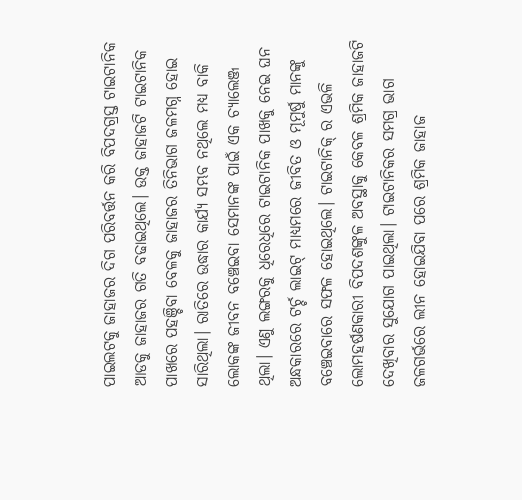ପାଇଲଟକୁ ଜାହାଜର ଦିଗ ପରିବର୍ତ୍ତନ କରି ବିପଦଗ୍ରସ୍ତ ଟାଇଟାନିକ ଆଡକୁ ଜାହାଜର ଗତି ବଢାଇଥିଲେ। ଉକ୍ତ ଜାହାଜଟି ଟାଇଟାନିକ ପାଖରେ ପହଞ୍ଚିବା ବେଳକୁ ଜାହାଜର ତିନିଭାଗ ଜଳମଗ୍ନ ହୋଇ ସାରିଥିଲା। ରାତିରେ ଉଦ୍ଧାର କାର୍ଯ୍ୟ ସମ୍ଭବ ନଥିଲେ ମଧ୍ୟ ବାକି ଲୋକଙ୍କ ଜୀବନ ବଞ୍ଚେଇବା ସେମାନଙ୍କ ପାଇଁ ଏକ ଚ୍ୟାଲେଞ୍ଜ ଥିଲା। ଏଣୁ ଲଙ୍ଗରକୁ ଧିରେଧିରେ ଟାଇଟାନିକ ପାଖକୁ ନେଇ ଘନ ଅନ୍ଧକାରରେ ଟର୍ଚ୍ଚ ଲାଇଟ୍ ମାଧ୍ୟମରେ ଜୀବିତ ଓ ମୂମୁର୍ଷୁ ମାନଙ୍କୁ ବଞ୍ଚେଇବାରେ ସଫଳ ହୋଇଥିଲେ। ଟାଇଟାନିକ୍ ର ଏଭଳି ଲୋମହର୍ଷଣକାରୀ ବିପଦଶଙ୍କୁଳ ଅବସ୍ଥାକୁ କେବଳ ଶ୍ରମିକ ଜାହାଜଟି ଦେଖିବାର ସୁଯୋଗ ପାଇଥିଲା। ଟାଇଟାନିକର ସମଗ୍ର ଭାଗ ଜଳଗର୍ଭରେ ଲୀନ ହୋଇଯିବା ପରେ ଶ୍ରମିକ ଜାହାଜ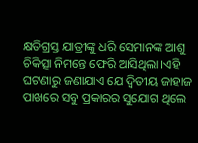କ୍ଷତିଗ୍ରସ୍ତ ଯାତ୍ରୀଙ୍କୁ ଧରି ସେମାନଙ୍କ ଆଶୁ ଚିକିତ୍ସା ନିମନ୍ତେ ଫେରି ଆସିଥିଲା।ଏହି ଘଟଣାରୁ ଜଣାଯାଏ ଯେ ଦ୍ବିତୀୟ ଜାହାଜ ପାଖରେ ସବୁ ପ୍ରକାରର ସୁଯୋଗ ଥିଲେ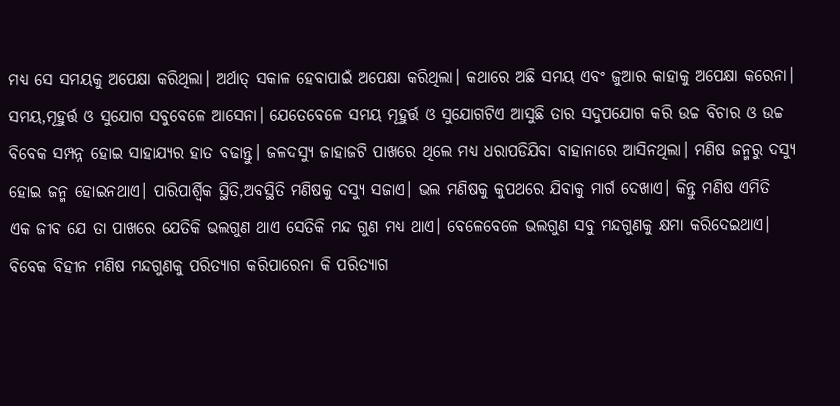ମଧ୍ୟ ସେ ସମୟକୁ ଅପେକ୍ଷା କରିଥିଲା। ଅର୍ଥାତ୍ ସକାଳ ହେବାପାଇଁ ଅପେକ୍ଷା କରିଥିଲା। କଥାରେ ଅଛି ସମୟ ଏବଂ ଜୁଆର କାହାକୁ ଅପେକ୍ଷା କରେନା। ସମୟ,ମୂହୁର୍ତ୍ତ ଓ ସୁଯୋଗ ସବୁବେଳେ ଆସେନା। ଯେତେବେଳେ ସମୟ ମୂହୁର୍ତ୍ତ ଓ ସୁଯୋଗଟିଏ ଆସୁଛି ତାର ସଦୁପଯୋଗ କରି ଉଚ୍ଚ ବିଚାର ଓ ଉଚ୍ଚ ବିବେକ ସମ୍ପନ୍ନ ହୋଇ ସାହାଯ୍ୟର ହାତ ବଢାନ୍ତୁ। ଜଳଦସ୍ୟୁ ଜାହାଜଟି ପାଖରେ ଥିଲେ ମଧ୍ୟ ଧରାପଡିଯିବା ବାହାନାରେ ଆସିନଥିଲା। ମଣିଷ ଜନ୍ମରୁ ଦସ୍ୟୁ ହୋଇ ଜନ୍ମ ହୋଇନଥାଏ। ପାରିପାର୍ଶ୍ବିକ ସ୍ଥିତି,ଅବସ୍ଥିତି ମଣିଷକୁ ଦସ୍ୟୁ ସଜାଏ। ଭଲ ମଣିଷକୁ କୁପଥରେ ଯିବାକୁ ମାର୍ଗ ଦେଖାଏ। କିନ୍ତୁ ମଣିଷ ଏମିତି ଏକ ଜୀବ ଯେ ତା ପାଖରେ ଯେତିକି ଭଲଗୁଣ ଥାଏ ସେତିକି ମନ୍ଦ ଗୁଣ ମଧ୍ୟ ଥାଏ। ବେଳେବେଳେ ଭଲଗୁଣ ସବୁ ମନ୍ଦଗୁଣକୁ କ୍ଷମା କରିଦେଇଥାଏ। ବିବେକ ବିହୀନ ମଣିଷ ମନ୍ଦଗୁଣକୁ ପରିତ୍ୟାଗ କରିପାରେନା କି ପରିତ୍ୟାଗ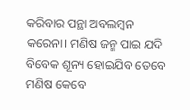କରିବାର ପନ୍ଥା ଅବଲମ୍ବନ କରେନା। ମଣିଷ ଜନ୍ମ ପାଇ ଯଦି ବିବେକ ଶୂନ୍ୟ ହୋଇଯିବ ତେବେ ମଣିଷ କେବେ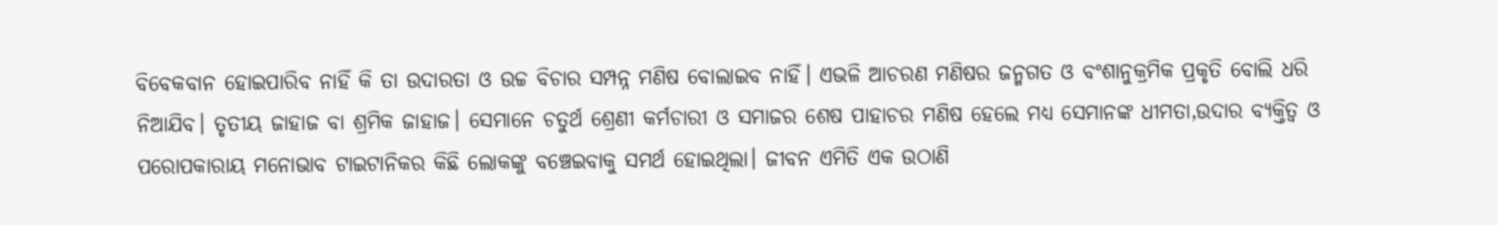ବିବେକବାନ ହୋଇପାରିବ ନାହିଁ କି ତା ଉଦାରତା ଓ ଉଚ୍ଚ ବିଚାର ସମ୍ପନ୍ନ ମଣିଷ ବୋଲାଇବ ନାହିଁ। ଏଭଳି ଆଚରଣ ମଣିଷର ଜନ୍ମଗତ ଓ ବଂଶାନୁକ୍ରମିକ ପ୍ରକୃତି ବୋଲି ଧରି ନିଆଯିବ। ତୃତୀୟ ଜାହାଜ ବା ଶ୍ରମିକ ଜାହାଜ। ସେମାନେ ଚତୁର୍ଥ ଶ୍ରେଣୀ କର୍ମଚାରୀ ଓ ସମାଜର ଶେଷ ପାହାଚର ମଣିଷ ହେଲେ ମଧ୍ୟ ସେମାନଙ୍କ ଧୀମତା,ଉଦାର ବ୍ୟକ୍ତିତ୍ବ ଓ ପରୋପକାରାୟ ମନୋଭାବ ଟାଇଟାନିକର କିଛି ଲୋକଙ୍କୁ ବଞ୍ଚେଇବାକୁ ସମର୍ଥ ହୋଇଥିଲା। ଜୀବନ ଏମିତି ଏକ ଉଠାଣି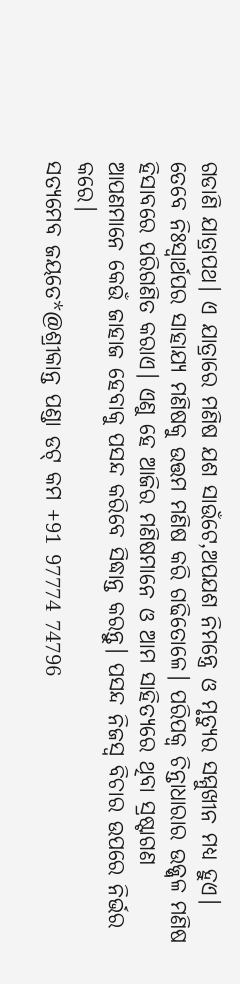ଗଡାଣି ଯାତ୍ରାପଥ। ଏ ଯାତ୍ରାରେ ମଣିଷ ଯଶ ସାଉଁଟେ,ଅପଯଶ ନିମନ୍ତ୍ରେ ଓ ମୃତ୍ୟୁର ସମ୍ମୁଖୀନ ମଧ୍ୟ ହୁଏ। ତେବେ ନିଃସ୍ବାର୍ଥପର ସାହାଯ୍ୟ ମଣିଷକୁ ଉତ୍ତମ ମଣିଷ କରି ଗଢିତୋଳେ। ପରିପକ୍ବ ଚିନ୍ତାଧାରାର ଉଜ୍ଜ୍ବଳ ମଣିଷ ହିସାବରେ ପରିଗଣିତ କରାଏ। ଏଣୁ ହେ ଆଜିର ମଣିଷମାନେ ଓ ଆମ ସାହିତ୍ୟରେ ଥିବା ସ୍ରଷ୍ଟାଗଣ ଆପଣମାନେ କେଉଁ ଜାହାଜ ହେବାକୁ ପସନ୍ଦ କରିବେ ସିଦ୍ଧାନ୍ତ କରନ୍ତୁ। ପସନ୍ଦ ନିଜସ୍ବ ବିଚାର ଉପରେ ନିର୍ଭର କରେ।
ସତ୍ୟମେବ ଜୟତେ*@ଶ୍ରୀକାନ୍ତ ପଣ୍ଡା ଡଟ୍ କମ +91 97774 74796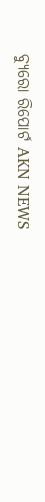ବ୍ୟୁରୋ ରିପୋର୍ଟ AKN NEWS